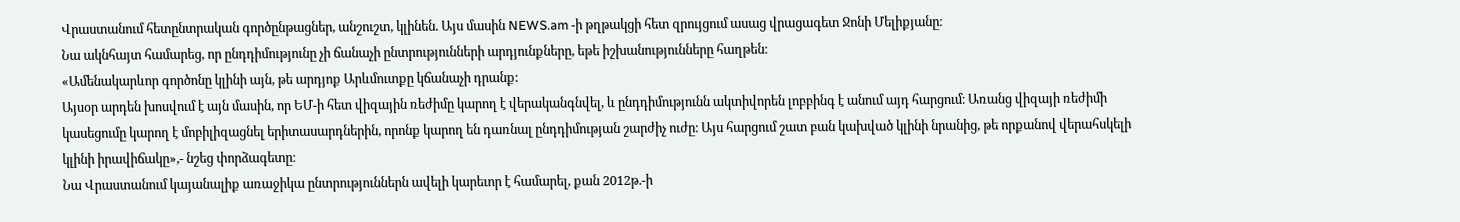Վրաստանում հետընտրական գործընթացներ, անշուշտ, կլինեն. Այս մասին NEWS.am -ի թղթակցի հետ զրույցում ասաց վրացագետ Ջոնի Մելիքյանը։
Նա ակնհայտ համարեց, որ ընդդիմությունը չի ճանաչի ընտրությունների արդյունքները, եթե իշխանությունները հաղթեն։
«Ամենակարևոր գործոնը կլինի այն, թե արդյոք Արևմուտքը կճանաչի դրանք:
Այսօր արդեն խոսվում է այն մասին, որ ԵՄ-ի հետ վիզային ռեժիմը կարող է վերականգնվել, և ընդդիմությունն ակտիվորեն լոբբինգ է անում այդ հարցում։ Առանց վիզայի ռեժիմի կասեցումը կարող է մոբիլիզացնել երիտասարդներին, որոնք կարող են դառնալ ընդդիմության շարժիչ ուժը։ Այս հարցում շատ բան կախված կլինի նրանից, թե որքանով վերահսկելի կլինի իրավիճակը»,- նշեց փորձագետը։
Նա Վրաստանում կայանալիք առաջիկա ընտրություններն ավելի կարեւոր է համարել, քան 2012թ.-ի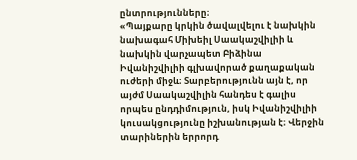ընտրությունները։
«Պայքարը կրկին ծավալվելու է նախկին նախագահ Միխեիլ Սաակաշվիլիի և նախկին վարչապետ Բիձինա Իվանիշվիլիի գլխավորած քաղաքական ուժերի միջև։ Տարբերությունն այն է, որ այժմ Սաակաշվիլին հանդես է գալիս որպես ընդդիմություն, իսկ Իվանիշվիլիի կուսակցությունը իշխանության է։ Վերջին տարիներին երրորդ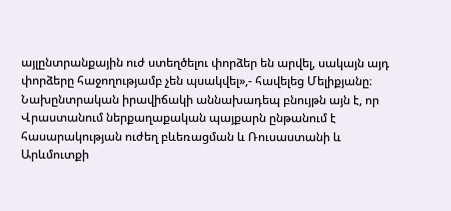այլընտրանքային ուժ ստեղծելու փորձեր են արվել, սակայն այդ փորձերը հաջողությամբ չեն պսակվել»,- հավելեց Մելիքյանը։
Նախընտրական իրավիճակի աննախադեպ բնույթն այն է, որ Վրաստանում ներքաղաքական պայքարն ընթանում է հասարակության ուժեղ բևեռացման և Ռուսաստանի և Արևմուտքի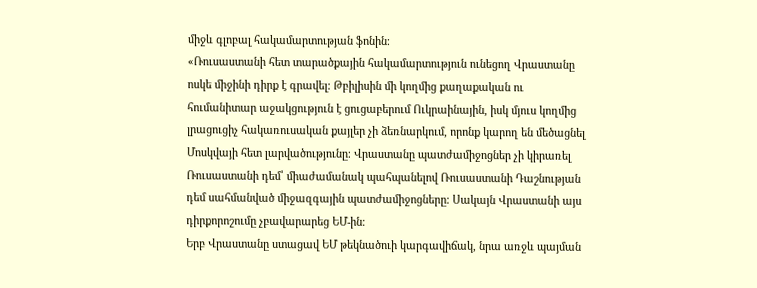միջև գլոբալ հակամարտության ֆոնին։
«Ռուսաստանի հետ տարածքային հակամարտություն ունեցող Վրաստանը ոսկե միջինի դիրք է գրավել։ Թբիլիսին մի կողմից քաղաքական ու հումանիտար աջակցություն է ցուցաբերում Ուկրաինային, իսկ մյուս կողմից լրացուցիչ հակառուսական քայլեր չի ձեռնարկում, որոնք կարող են մեծացնել Մոսկվայի հետ լարվածությունը։ Վրաստանը պատժամիջոցներ չի կիրառել Ռուսաստանի դեմ՝ միաժամանակ պահպանելով Ռուսաստանի Դաշնության դեմ սահմանված միջազգային պատժամիջոցները։ Սակայն Վրաստանի այս դիրքորոշումը չբավարարեց ԵՄ-ին։
Երբ Վրաստանը ստացավ ԵՄ թեկնածուի կարգավիճակ, նրա առջև պայման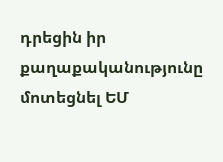դրեցին իր քաղաքականությունը մոտեցնել ԵՄ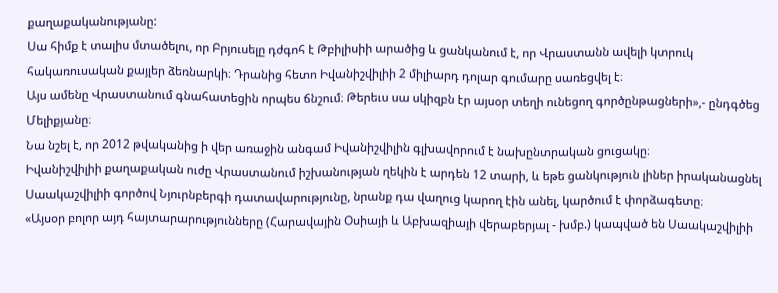քաղաքականությանը:
Սա հիմք է տալիս մտածելու, որ Բրյուսելը դժգոհ է Թբիլիսիի արածից և ցանկանում է, որ Վրաստանն ավելի կտրուկ հակառուսական քայլեր ձեռնարկի։ Դրանից հետո Իվանիշվիլիի 2 միլիարդ դոլար գումարը սառեցվել է։
Այս ամենը Վրաստանում գնահատեցին որպես ճնշում։ Թերեւս սա սկիզբն էր այսօր տեղի ունեցող գործընթացների»,- ընդգծեց Մելիքյանը։
Նա նշել է, որ 2012 թվականից ի վեր առաջին անգամ Իվանիշվիլին գլխավորում է նախընտրական ցուցակը։
Իվանիշվիլիի քաղաքական ուժը Վրաստանում իշխանության ղեկին է արդեն 12 տարի, և եթե ցանկություն լիներ իրականացնել Սաակաշվիլիի գործով Նյուրնբերգի դատավարությունը, նրանք դա վաղուց կարող էին անել, կարծում է փորձագետը։
«Այսօր բոլոր այդ հայտարարությունները (Հարավային Օսիայի և Աբխազիայի վերաբերյալ - խմբ.) կապված են Սաակաշվիլիի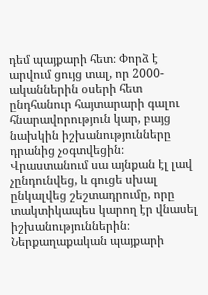դեմ պայքարի հետ։ Փորձ է արվում ցույց տալ, որ 2000-ականներին օսերի հետ ընդհանուր հայտարարի գալու հնարավորություն կար, բայց նախկին իշխանությունները դրանից չօգտվեցին։
Վրաստանում սա այնքան էլ լավ չընդունվեց, և գուցե սխալ ընկալվեց շեշտադրումը, որը տակտիկապես կարող էր վնասել իշխանություններին։ Ներքաղաքական պայքարի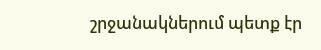շրջանակներում պետք էր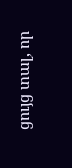ցույց տալ, որ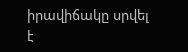իրավիճակը սրվել է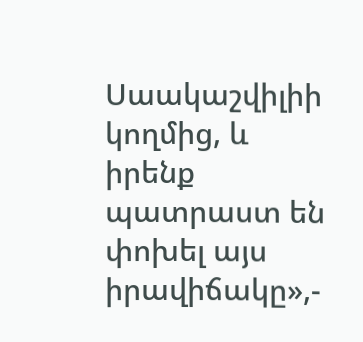Սաակաշվիլիի կողմից, և իրենք պատրաստ են փոխել այս իրավիճակը»,-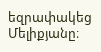եզրափակեց Մելիքյանը։